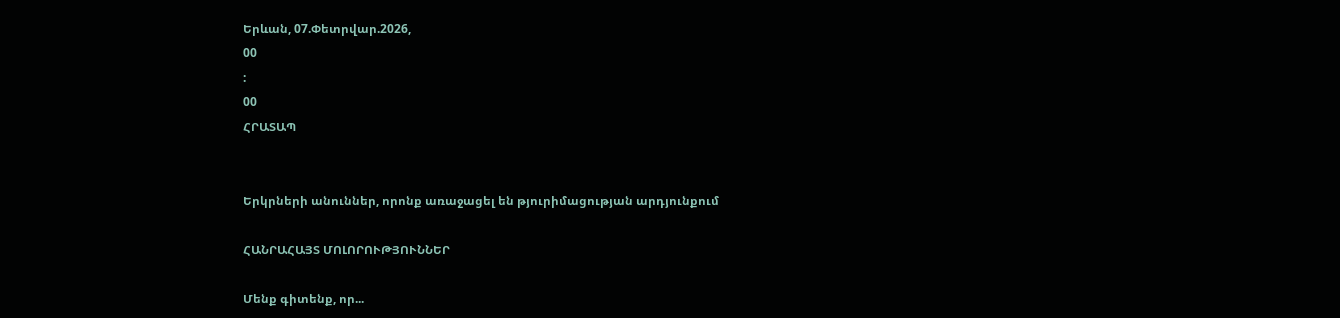Երևան, 07.Փետրվար.2026,
00
:
00
ՀՐԱՏԱՊ


Երկրների անուններ, որոնք առաջացել են թյուրիմացության արդյունքում

ՀԱՆՐԱՀԱՅՏ ՄՈԼՈՐՈՒԹՅՈՒՆՆԵՐ

Մենք գիտենք, որ...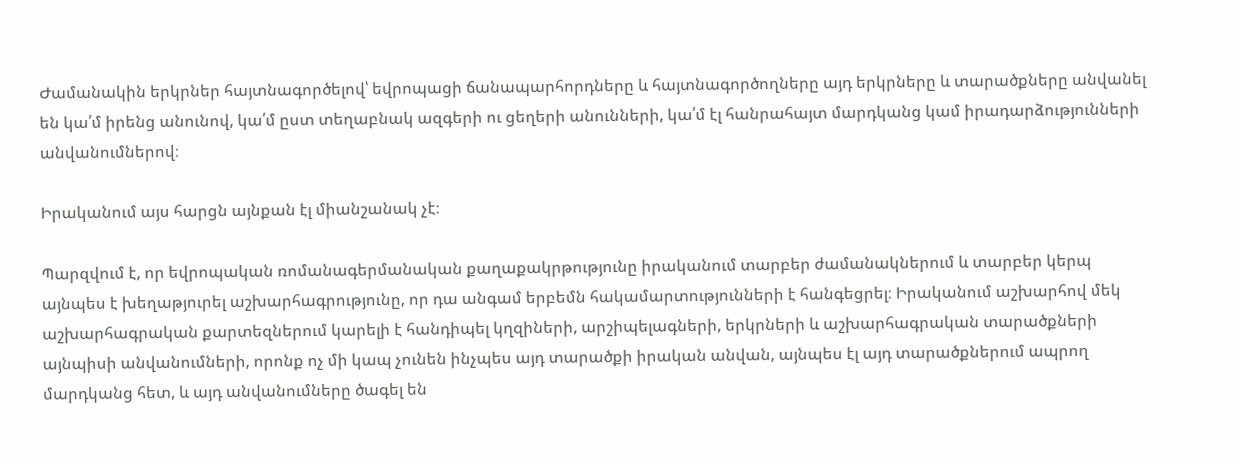Ժամանակին երկրներ հայտնագործելով՝ եվրոպացի ճանապարհորդները և հայտնագործողները այդ երկրները և տարածքները անվանել են կա՛մ իրենց անունով, կա՛մ ըստ տեղաբնակ ազգերի ու ցեղերի անունների, կա՛մ էլ հանրահայտ մարդկանց կամ իրադարձությունների անվանումներով։

Իրականում այս հարցն այնքան էլ միանշանակ չէ։

Պարզվում է, որ եվրոպական ռոմանագերմանական քաղաքակրթությունը իրականում տարբեր ժամանակներում և տարբեր կերպ այնպես է խեղաթյուրել աշխարհագրությունը, որ դա անգամ երբեմն հակամարտությունների է հանգեցրել։ Իրականում աշխարհով մեկ աշխարհագրական քարտեզներում կարելի է հանդիպել կղզիների, արշիպելագների, երկրների և աշխարհագրական տարածքների այնպիսի անվանումների, որոնք ոչ մի կապ չունեն ինչպես այդ տարածքի իրական անվան, այնպես էլ այդ տարածքներում ապրող մարդկանց հետ, և այդ անվանումները ծագել են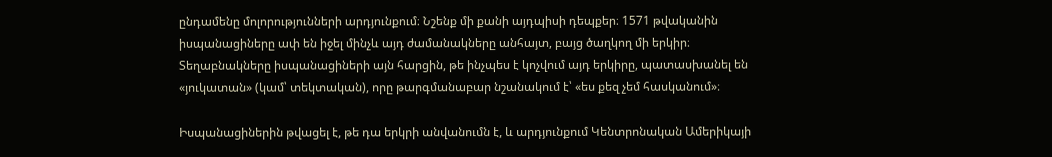ընդամենը մոլորությունների արդյունքում։ Նշենք մի քանի այդպիսի դեպքեր։ 1571 թվականին իսպանացիները ափ են իջել մինչև այդ ժամանակները անհայտ, բայց ծաղկող մի երկիր։ Տեղաբնակները իսպանացիների այն հարցին, թե ինչպես է կոչվում այդ երկիրը, պատասխանել են «յուկատան» (կամ՝ տեկտական), որը թարգմանաբար նշանակում է՝ «ես քեզ չեմ հասկանում»։

Իսպանացիներին թվացել է, թե դա երկրի անվանումն է, և արդյունքում Կենտրոնական Ամերիկայի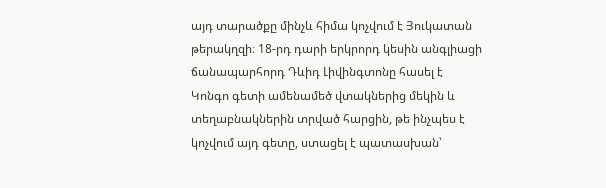այդ տարածքը մինչև հիմա կոչվում է Յուկատան թերակղզի։ 18-րդ դարի երկրորդ կեսին անգլիացի ճանապարհորդ Դևիդ Լիվինգտոնը հասել է Կոնգո գետի ամենամեծ վտակներից մեկին և տեղաբնակներին տրված հարցին, թե ինչպես է կոչվում այդ գետը, ստացել է պատասխան՝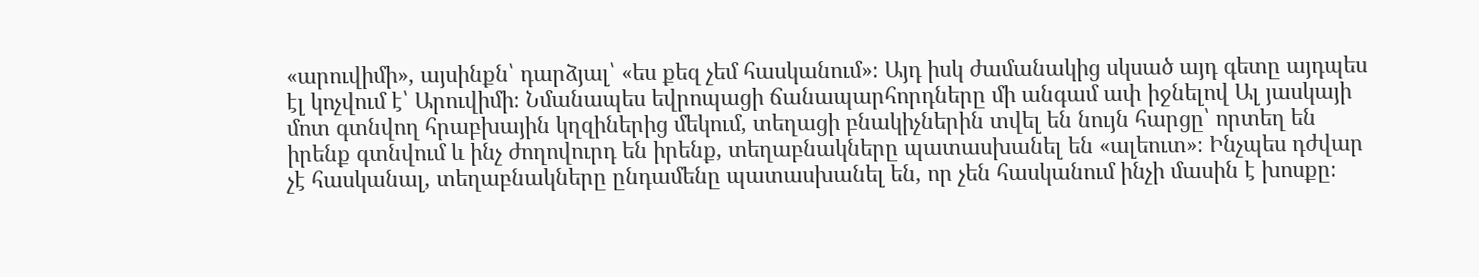«արուվիմի», այսինքն՝ դարձյալ՝ «ես քեզ չեմ հասկանում»։ Այդ իսկ ժամանակից սկսած այդ գետը այդպես էլ կոչվում է՝ Արուվիմի։ Նմանապես եվրոպացի ճանապարհորդները մի անգամ ափ իջնելով Ալ յասկայի մոտ գտնվող հրաբխային կղզիներից մեկում, տեղացի բնակիչներին տվել են նույն հարցը՝ որտեղ են իրենք գտնվում և ինչ ժողովուրդ են իրենք, տեղաբնակները պատասխանել են «ալեուտ»։ Ինչպես դժվար չէ հասկանալ, տեղաբնակները ընդամենը պատասխանել են, որ չեն հասկանում ինչի մասին է խոսքը։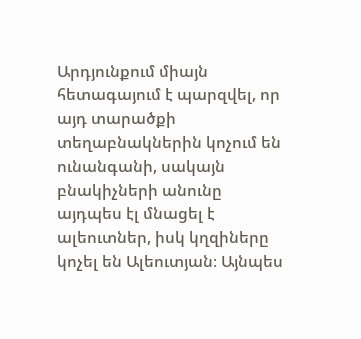Արդյունքում միայն հետագայում է պարզվել, որ այդ տարածքի տեղաբնակներին կոչում են ունանգանի, սակայն բնակիչների անունը այդպես էլ մնացել է ալեուտներ, իսկ կղզիները կոչել են Ալեուտյան։ Այնպես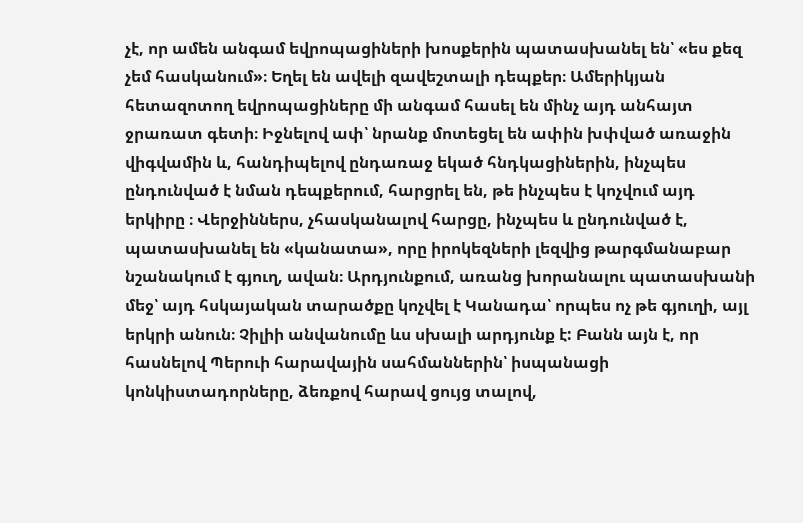չէ, որ ամեն անգամ եվրոպացիների խոսքերին պատասխանել են՝ «ես քեզ չեմ հասկանում»։ Եղել են ավելի զավեշտալի դեպքեր։ Ամերիկյան հետազոտող եվրոպացիները մի անգամ հասել են մինչ այդ անհայտ ջրառատ գետի։ Իջնելով ափ՝ նրանք մոտեցել են ափին խփված առաջին վիգվամին և, հանդիպելով ընդառաջ եկած հնդկացիներին, ինչպես ընդունված է նման դեպքերում, հարցրել են, թե ինչպես է կոչվում այդ երկիրը ։ Վերջիններս, չհասկանալով հարցը, ինչպես և ընդունված է, պատասխանել են «կանատա», որը իրոկեզների լեզվից թարգմանաբար նշանակում է գյուղ, ավան։ Արդյունքում, առանց խորանալու պատասխանի մեջ՝ այդ հսկայական տարածքը կոչվել է Կանադա՝ որպես ոչ թե գյուղի, այլ երկրի անուն։ Չիլիի անվանումը ևս սխալի արդյունք է: Բանն այն է, որ հասնելով Պերուի հարավային սահմաններին՝ իսպանացի կոնկիստադորները, ձեռքով հարավ ցույց տալով,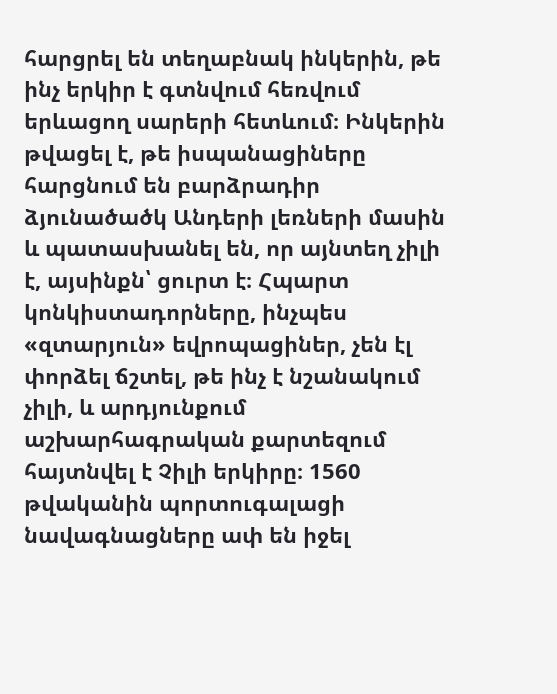հարցրել են տեղաբնակ ինկերին, թե ինչ երկիր է գտնվում հեռվում երևացող սարերի հետևում։ Ինկերին թվացել է, թե իսպանացիները հարցնում են բարձրադիր ձյունածածկ Անդերի լեռների մասին և պատասխանել են, որ այնտեղ չիլի է, այսինքն՝ ցուրտ է։ Հպարտ կոնկիստադորները, ինչպես «զտարյուն» եվրոպացիներ, չեն էլ փորձել ճշտել, թե ինչ է նշանակում չիլի, և արդյունքում աշխարհագրական քարտեզում հայտնվել է Չիլի երկիրը։ 1560 թվականին պորտուգալացի նավագնացները ափ են իջել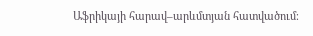Աֆրիկայի հարավ–արևմտյան հատվածում։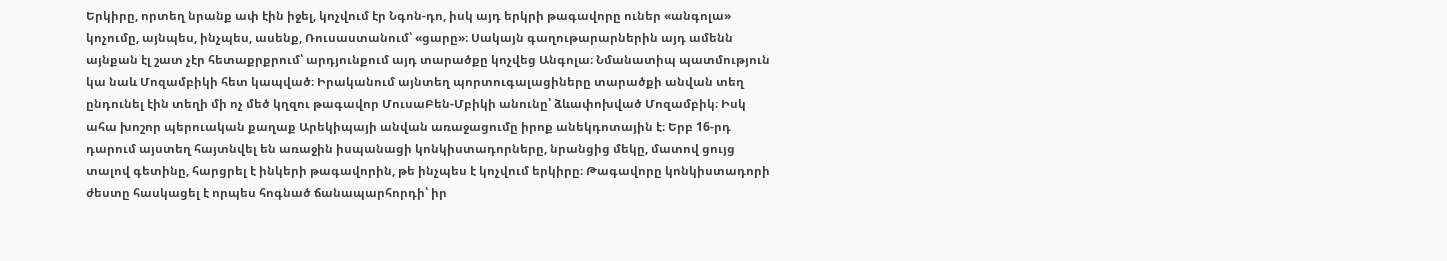Երկիրը, որտեղ նրանք ափ էին իջել, կոչվում էր Նգոն-դո, իսկ այդ երկրի թագավորը ուներ «անգոլա» կոչումը, այնպես, ինչպես, ասենք, Ռուսաստանում՝ «ցարը»։ Սակայն գաղութարարներին այդ ամենն այնքան էլ շատ չէր հետաքրքրում՝ արդյունքում այդ տարածքը կոչվեց Անգոլա։ Նմանատիպ պատմություն կա նաև Մոզամբիկի հետ կապված։ Իրականում այնտեղ պորտուգալացիները տարածքի անվան տեղ ընդունել էին տեղի մի ոչ մեծ կղզու թագավոր ՄուսաԲեն-Մբիկի անունը՝ ձևափոխված Մոզամբիկ։ Իսկ ահա խոշոր պերուական քաղաք Արեկիպայի անվան առաջացումը իրոք անեկդոտային է։ Երբ 16-րդ դարում այստեղ հայտնվել են առաջին իսպանացի կոնկիստադորները, նրանցից մեկը, մատով ցույց տալով գետինը, հարցրել է ինկերի թագավորին, թե ինչպես է կոչվում երկիրը։ Թագավորը կոնկիստադորի ժեստը հասկացել է որպես հոգնած ճանապարհորդի՝ իր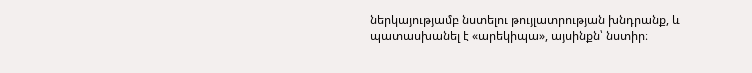ներկայությամբ նստելու թույլատրության խնդրանք, և պատասխանել է «արեկիպա», այսինքն՝ նստիր։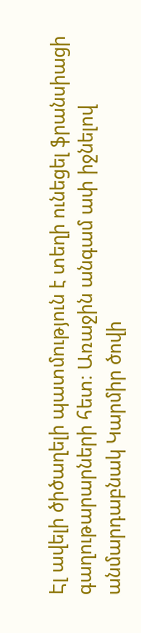Էլ ավելի ծիծաղելի պատմություն է տեղի ունեցել ֆրանսիացի գաղութարարների հետ։ Առաջին անգամ ափ իջնելով անմարդաբնակ Կարմիր ծովի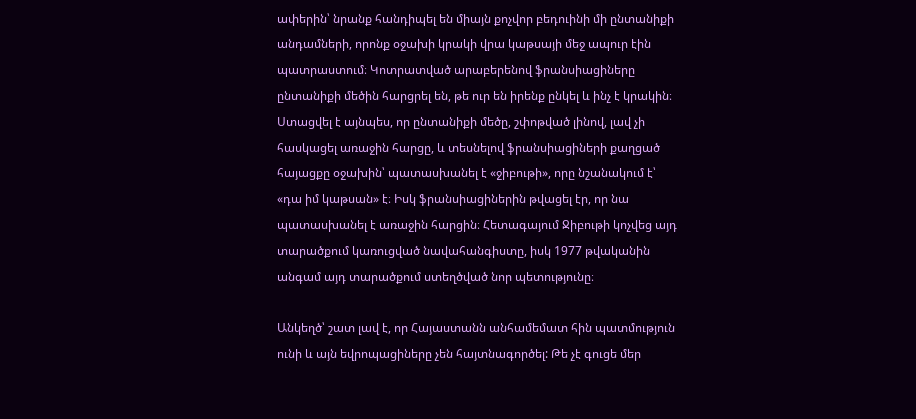ափերին՝ նրանք հանդիպել են միայն քոչվոր բեդուինի մի ընտանիքի անդամների, որոնք օջախի կրակի վրա կաթսայի մեջ ապուր էին պատրաստում։ Կոտրատված արաբերենով ֆրանսիացիները ընտանիքի մեծին հարցրել են, թե ուր են իրենք ընկել և ինչ է կրակին։ Ստացվել է այնպես, որ ընտանիքի մեծը, շփոթված լինով, լավ չի հասկացել առաջին հարցը, և տեսնելով ֆրանսիացիների քաղցած հայացքը օջախին՝ պատասխանել է «ջիբութի», որը նշանակում է՝ «դա իմ կաթսան» է։ Իսկ ֆրանսիացիներին թվացել էր, որ նա պատասխանել է առաջին հարցին։ Հետագայում Ջիբութի կոչվեց այդ տարածքում կառուցված նավահանգիստը, իսկ 1977 թվականին անգամ այդ տարածքում ստեղծված նոր պետությունը։

Անկեղծ՝ շատ լավ է, որ Հայաստանն անհամեմատ հին պատմություն ունի և այն եվրոպացիները չեն հայտնագործել: Թե չէ գուցե մեր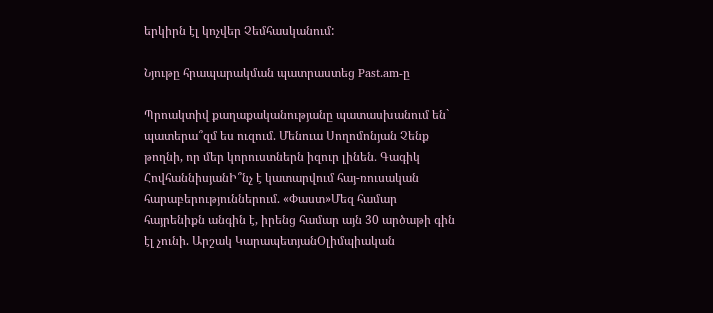երկիրն էլ կոչվեր Չեմհասկանում:

Նյութը հրապարակման պատրաստեց Past.am-ը

Պրոակտիվ քաղաքականությանը պատասխանում են` պատերա՞զմ ես ուզում. Մենուա Սողոմոնյան Չենք թողնի, որ մեր կորուստներն իզուր լինեն․ Գագիկ ՀովհաննիսյանԻ՞նչ է կատարվում հայ-ռուսական հարաբերություններում. «Փաստ»Մեզ համար հայրենիքն անգին է, իրենց համար այն 30 արծաթի գին էլ չունի. Արշակ ԿարապետյանՕլիմպիական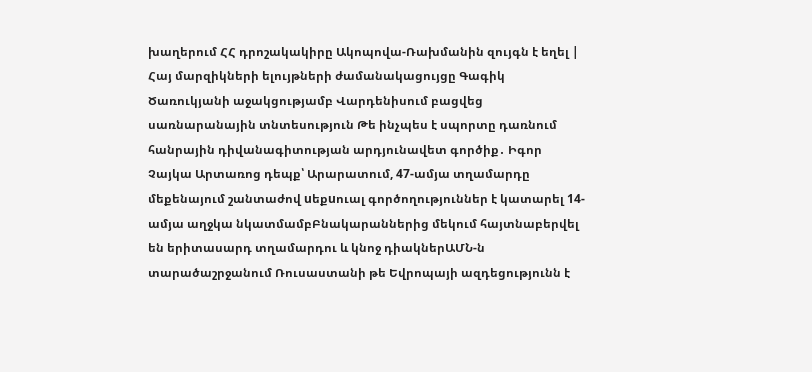խաղերում ՀՀ դրոշակակիրը Ակոպովա-Ռախմանին զույգն է եղել | Հայ մարզիկների ելույթների ժամանակացույցը Գագիկ Ծառուկյանի աջակցությամբ Վարդենիսում բացվեց սառնարանային տնտեսություն Թե ինչպես է սպորտը դառնում հանրային դիվանագիտության արդյունավետ գործիք․ Իգոր Չայկա Արտառոց դեպք՝ Արարատում, 47-ամյա տղամարդը մեքենայում շանտաժով uեքuուալ գործողություններ է կատարել 14-ամյա աղջկա նկատմամբԲնակարաններից մեկում հայտնաբերվել են երիտասարդ տղամարդու և կնոջ դիակներԱՄՆ-ն տարածաշրջանում Ռուսաստանի թե Եվրոպայի ազդեցությունն է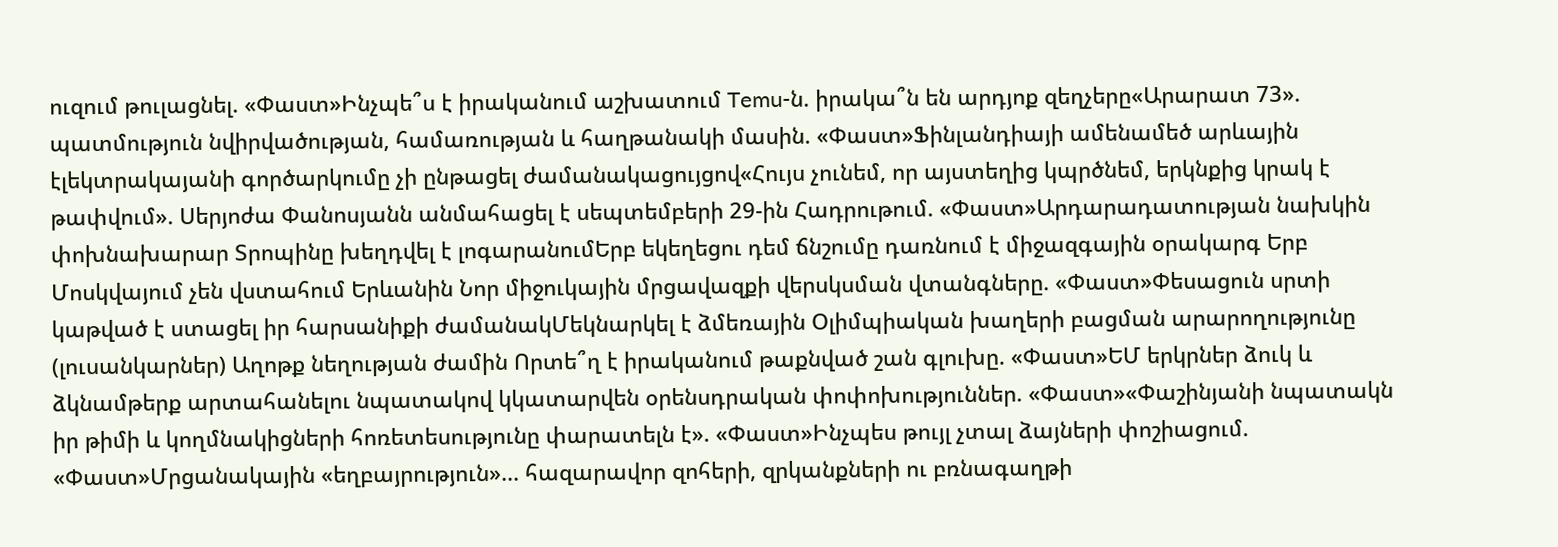ուզում թուլացնել. «Փաստ»Ինչպե՞ս է իրականում աշխատում Temu-ն. իրակա՞ն են արդյոք զեղչերը«Արարատ 73». պատմություն նվիրվածության, համառության և հաղթանակի մասին. «Փաստ»Ֆինլանդիայի ամենամեծ արևային էլեկտրակայանի գործարկումը չի ընթացել ժամանակացույցով«Հույս չունեմ, որ այստեղից կպրծնեմ, երկնքից կրակ է թափվում». Սերյոժա Փանոսյանն անմահացել է սեպտեմբերի 29-ին Հադրութում. «Փաստ»Արդարադատության նախկին փոխնախարար Տրոպինը խեղդվել է լոգարանումԵրբ եկեղեցու դեմ ճնշումը դառնում է միջազգային օրակարգ Երբ Մոսկվայում չեն վստահում Երևանին Նոր միջուկային մրցավազքի վերսկսման վտանգները. «Փաստ»Փեսացուն սրտի կաթված է ստացել իր հարսանիքի ժամանակՄեկնարկել է ձմեռային Օլիմպիական խաղերի բացման արարողությունը (լուսանկարներ) Աղոթք նեղության ժամին Որտե՞ղ է իրականում թաքնված շան գլուխը. «Փաստ»ԵՄ երկրներ ձուկ և ձկնամթերք արտահանելու նպատակով կկատարվեն օրենսդրական փոփոխություններ. «Փաստ»«Փաշինյանի նպատակն իր թիմի և կողմնակիցների հոռետեսությունը փարատելն է». «Փաստ»Ինչպես թույլ չտալ ձայների փոշիացում. «Փաստ»Մրցանակային «եղբայրություն»... հազարավոր զոհերի, զրկանքների ու բռնագաղթի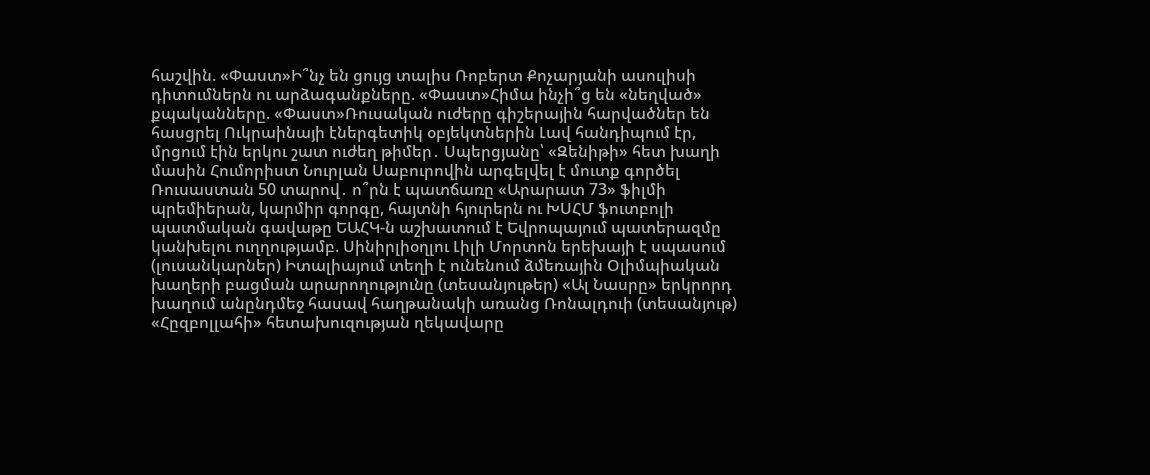հաշվին. «Փաստ»Ի՞նչ են ցույց տալիս Ռոբերտ Քոչարյանի ասուլիսի դիտումներն ու արձագանքները. «Փաստ»Հիմա ինչի՞ց են «նեղված» քպականները. «Փաստ»Ռուսական ուժերը գիշերային հարվածներ են հասցրել Ուկրաինայի էներգետիկ օբյեկտներին Լավ հանդիպում էր, մրցում էին երկու շատ ուժեղ թիմեր․ Սպերցյանը՝ «Զենիթի» հետ խաղի մասին Հումորիստ Նուրլան Սաբուրովին արգելվել է մուտք գործել Ռուսաստան 50 տարով․ ո՞րն է պատճառը «Արարատ 73» ֆիլմի պրեմիերան, կարմիր գորգը, հայտնի հյուրերն ու ԽՍՀՄ ֆուտբոլի պատմական գավաթը ԵԱՀԿ-ն աշխատում է Եվրոպայում պատերազմը կանխելու ուղղությամբ. Սինիրլիօղլու Լիլի Մորտոն երեխայի է սպասում (լուսանկարներ) Իտալիայում տեղի է ունենում ձմեռային Օլիմպիական խաղերի բացման արարողությունը (տեսանյութեր) «Ալ Նասրը» երկրորդ խաղում անընդմեջ հասավ հաղթանակի առանց Ռոնալդուի (տեսանյութ) «Հըզբոլլահի» հետախուզության ղեկավարը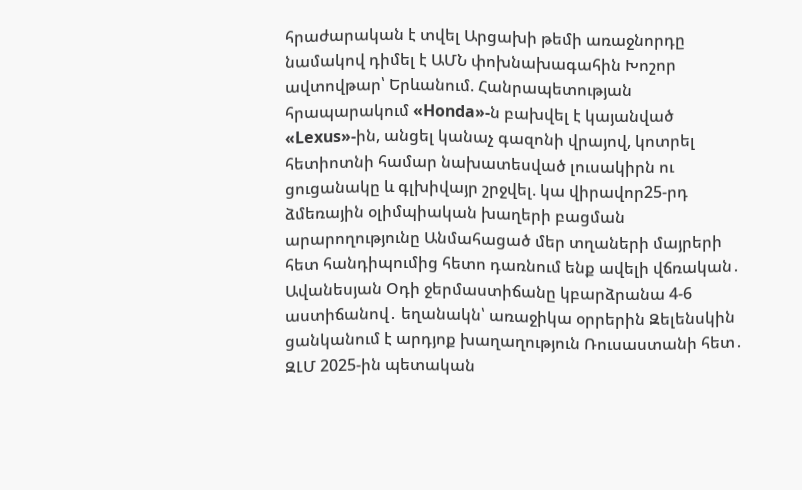հրաժարական է տվել Արցախի թեմի առաջնորդը նամակով դիմել է ԱՄՆ փոխնախագահին Խոշոր ավտովթար՝ Երևանում. Հանրապետության հրապարակում «Honda»-ն բախվել է կայանված «Lexus»-ին, անցել կանաչ գազոնի վրայով, կոտրել հետիոտնի համար նախատեսված լուսակիրն ու ցուցանակը և գլխիվայր շրջվել. կա վիրավոր25-րդ ձմեռային օլիմպիական խաղերի բացման արարողությունը Անմահացած մեր տղաների մայրերի հետ հանդիպումից հետո դառնում ենք ավելի վճռական․ Ավանեսյան Օդի ջերմաստիճանը կբարձրանա 4-6 աստիճանով․ եղանակն՝ առաջիկա օրրերին Զելենսկին ցանկանում է արդյոք խաղաղություն Ռուսաստանի հետ․ ԶԼՄ 2025-ին պետական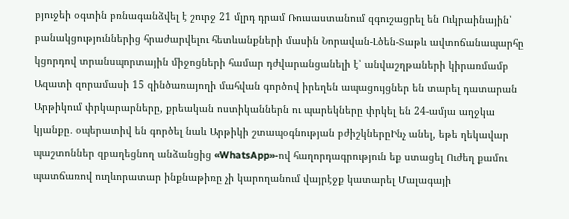բյուջեի օգտին բռնագանձվել է շուրջ 21 մլրդ դրամ Ռուսաստանում զգուշացրել են Ուկրաինային՝ բանակցություններից հրաժարվելու հետևանքների մասին Նորավան-Լծեն-Տաթև ավտոճանապարհը կցորդով տրանսպորտային միջոցների համար դժվարանցանելի է՝ անվաշղթաների կիրառմամբ Ազատի զորամասի 15 զինծառայողի մահվան գործով իրեղեն ապացույցներ են տարել դատարան Արթիկում փրկարարները, քրեական ոստիկաններն ու պարեկները փրկել են 24-ամյա աղջկա կյանքը․ օպերատիվ են գործել նաև Արթիկի շտապօգնության բժիշկներըԻնչ անել, եթե ղեկավար պաշտոններ զբաղեցնող անձանցից «WhatsApp»-ով հաղորդագրություն եք ստացել Ուժեղ քամու պատճառով ուղևորատար ինքնաթիռը չի կարողանում վայրէջք կատարել Մալագայի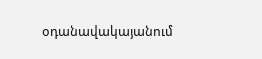օդանավակայանում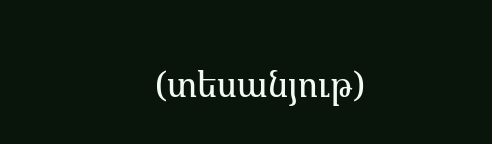(տեսանյութ)